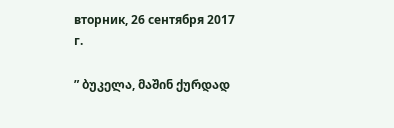вторник, 26 сентября 2017 г.

” ბუკელა, მაშინ ქურდად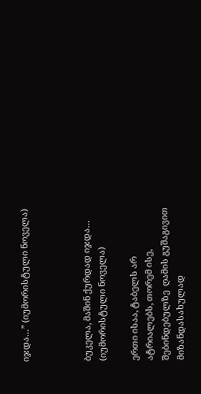იჯდა…” (იუმორისტული ნოველა)



ბუკელა, მაშინ ქურდად იჯდა…
(იუმორისტული ნოველა)

ერთი ისაა, ტაბელს არ ატრიალებს, თორემ ისე, შებინდებულზე  ღამის გუშაგივით მიზანდასახულად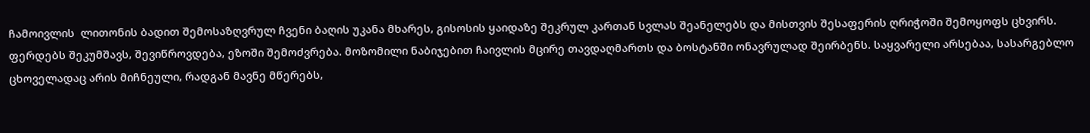ჩამოივლის  ლითონის ბადით შემოსაზღვრულ ჩვენი ბაღის უკანა მხარეს, გისოსის ყაიდაზე შეკრულ კართან სვლას შეანელებს და მისთვის შესაფერის ღრიჭოში შემოყოფს ცხვირს. ფერდებს შეკუმშავს, შევიწროვდება, ეზოში შემოძვრება. მოზომილი ნაბიჯებით ჩაივლის მცირე თავდაღმართს და ბოსტანში ონავრულად შეირბენს. საყვარელი არსებაა, სასარგებლო ცხოველადაც არის მიჩნეული, რადგან მავნე მწერებს,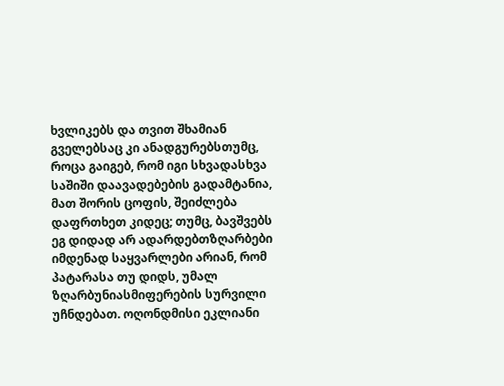ხვლიკებს და თვით შხამიან გველებსაც კი ანადგურებსთუმც, როცა გაიგებ, რომ იგი სხვადასხვა საშიში დაავადებების გადამტანია, მათ შორის ცოფის, შეიძლება დაფრთხეთ კიდეც; თუმც, ბავშვებს ეგ დიდად არ ადარდებთზღარბები იმდენად საყვარლები არიან, რომ პატარასა თუ დიდს, უმალ ზღარბუნიასმიფერების სურვილი უჩნდებათ. ოღონდმისი ეკლიანი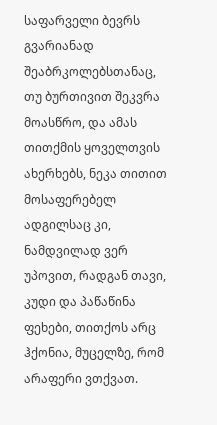საფარველი ბევრს გვარიანად შეაბრკოლებსთანაც, თუ ბურთივით შეკვრა მოასწრო, და ამას თითქმის ყოველთვის ახერხებს, ნეკა თითით მოსაფერებელ ადგილსაც კი, ნამდვილად ვერ უპოვით, რადგან თავი, კუდი და პაწაწინა ფეხები, თითქოს არც ჰქონია, მუცელზე, რომ არაფერი ვთქვათ.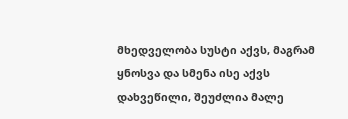მხედველობა სუსტი აქვს, მაგრამ ყნოსვა და სმენა ისე აქვს დახვეწილი, შეუძლია მალე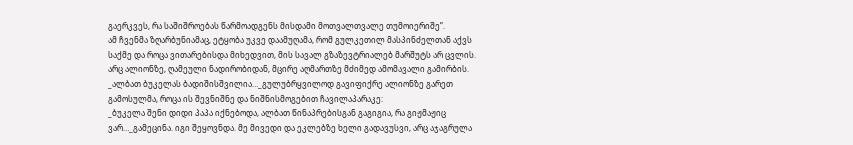გაერკვეს, რა საშიშროებას წარმოადგენს მისდამი მოთვალთვალე თუმოიერიშე”.
ამ ჩვენმა ზღარბუნიამაც, ეტყობა უკვე დაამუღამა, რომ გულკეთილ მასპინძელთან აქვს საქმე და როცა ვითარებისდა მიხედვით, მის სავალ გზაზევტრიალებ მარშუტს არ ცვლის. არც ალიონზე, ღამეული ნადირობიდან, მცირე აღმართზე მძიმედ ამომავალი გამირბის.
_ალბათ ბუკელას ბადიშისშვილია…_გულუბრყვილოდ გავიფიქრე ალიონზე გარეთ გამოსულმა, როცა ის შევნიშნე და ნიშნისმოგებით ჩავილაპარაკე:
_ბუკელა შენი დიდი პაპა იქნებოდა, ალბათ წინაპრებისგან გაგიგია, რა გიჟმაჟიც ვარ…_გამეცინა. იგი შეყოვნდა. მე მივედი და ეკლებზე ხელი გადავუსვი, არც აჯაგრულა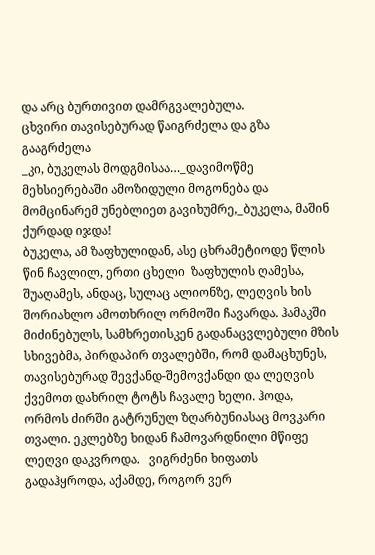და არც ბურთივით დამრგვალებულა.
ცხვირი თავისებურად წაიგრძელა და გზა გააგრძელა
_კი, ბუკელას მოდგმისაა…_დავიმოწმე მეხსიერებაში ამოზიდული მოგონება და მომცინარემ უნებლიეთ გავიხუმრე,_ბუკელა, მაშინ  ქურდად იჯდა!
ბუკელა, ამ ზაფხულიდან, ასე ცხრამეტიოდე წლის წინ ჩავლილ, ერთი ცხელი  ზაფხულის ღამესა, შუაღამეს, ანდაც, სულაც ალიონზე, ლეღვის ხის შორიახლო ამოთხრილ ორმოში ჩავარდა. ჰამაკში მიძინებულს, სამხრეთისკენ გადანაცვლებული მზის სხივებმა, პირდაპირ თვალებში, რომ დამაცხუნეს, თავისებურად შევქანდ-შემოვქანდი და ლეღვის ქვემოთ დახრილ ტოტს ჩავალე ხელი. ჰოდა, ორმოს ძირში გატრუნულ ზღარბუნიასაც მოვკარი თვალი. ეკლებზე ხიდან ჩამოვარდნილი მწიფე ლეღვი დაკვროდა.   ვიგრძენი ხიფათს გადაჰყროდა, აქამდე, როგორ ვერ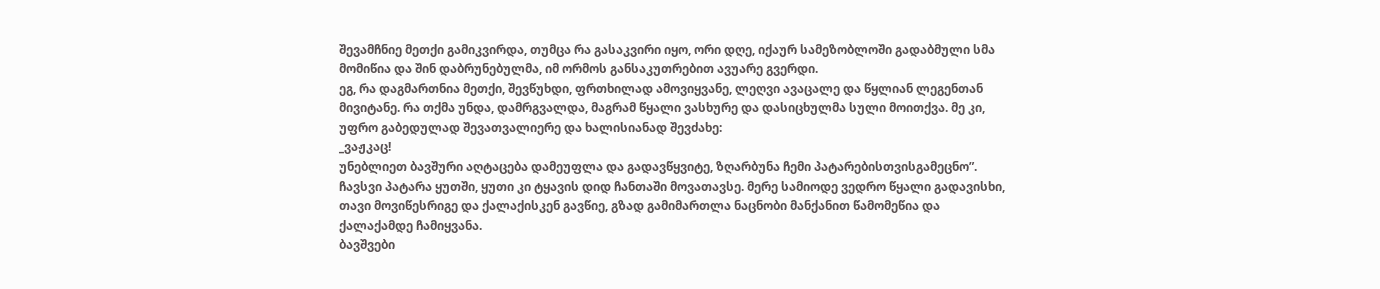შევამჩნიე მეთქი გამიკვირდა, თუმცა რა გასაკვირი იყო, ორი დღე, იქაურ სამეზობლოში გადაბმული სმა მომიწია და შინ დაბრუნებულმა, იმ ორმოს განსაკუთრებით ავუარე გვერდი.
ეგ, რა დაგმართნია მეთქი, შევწუხდი, ფრთხილად ამოვიყვანე, ლეღვი ავაცალე და წყლიან ლეგენთან მივიტანე. რა თქმა უნდა, დამრგვალდა, მაგრამ წყალი ვასხურე და დასიცხულმა სული მოითქვა. მე კი, უფრო გაბედულად შევათვალიერე და ხალისიანად შევძახე:
_ვაჟკაც!
უნებლიეთ ბავშური აღტაცება დამეუფლა და გადავწყვიტე, ზღარბუნა ჩემი პატარებისთვისგამეცნო”.
ჩავსვი პატარა ყუთში, ყუთი კი ტყავის დიდ ჩანთაში მოვათავსე. მერე სამიოდე ვედრო წყალი გადავისხი, თავი მოვიწესრიგე და ქალაქისკენ გავწიე, გზად გამიმართლა ნაცნობი მანქანით წამომეწია და ქალაქამდე ჩამიყვანა.
ბავშვები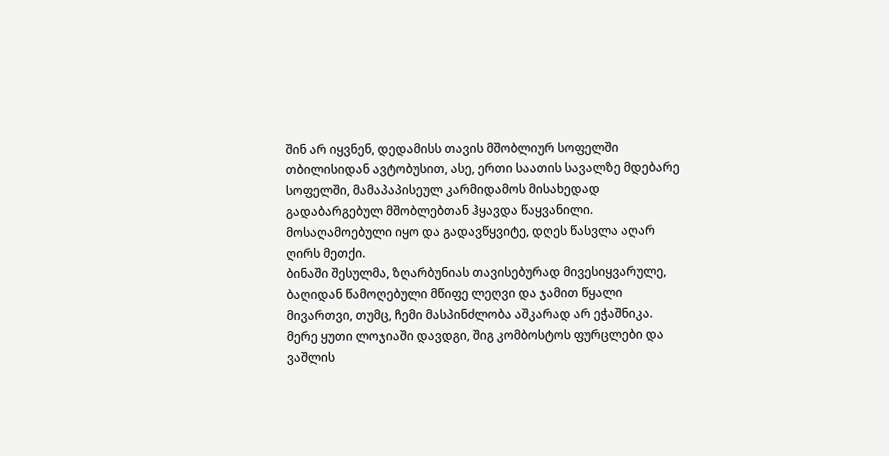შინ არ იყვნენ, დედამისს თავის მშობლიურ სოფელში თბილისიდან ავტობუსით, ასე, ერთი საათის სავალზე მდებარე სოფელში, მამაპაპისეულ კარმიდამოს მისახედად გადაბარგებულ მშობლებთან ჰყავდა წაყვანილი.
მოსაღამოებული იყო და გადავწყვიტე, დღეს წასვლა აღარ ღირს მეთქი.
ბინაში შესულმა, ზღარბუნიას თავისებურად მივესიყვარულე, ბაღიდან წამოღებული მწიფე ლეღვი და ჯამით წყალი მივართვი, თუმც, ჩემი მასპინძლობა აშკარად არ ეჭაშნიკა. მერე ყუთი ლოჯიაში დავდგი, შიგ კომბოსტოს ფურცლები და ვაშლის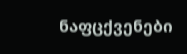ნაფცქვენები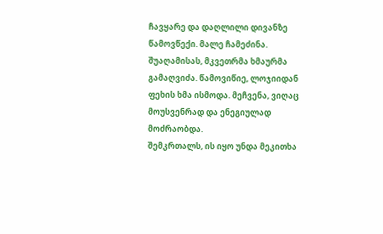ჩავყარე და დაღლილი დივანზე წამოვწექი. მალე ჩამეძინა.
შუაღამისას, მკვეთრმა ხმაურმა გამაღვიძა. წამოვიწიე, ლოჯიიდან  ფეხის ხმა ისმოდა. მეჩვენა, ვიღაც მოუსვენრად და ენეგიულად მოძრაობდა.
შემკრთალს, ის იყო უნდა მეკითხა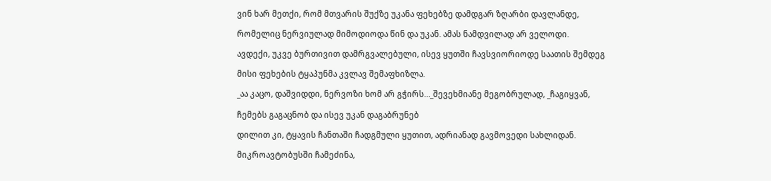ვინ ხარ მეთქი, რომ მთვარის შუქზე უკანა ფეხებზე დამდგარ ზღარბი დავლანდე, რომელიც ნერვიულად მიმოდიოდა წინ და უკან. ამას ნამდვილად არ ველოდი.
ავდექი, უკვე ბურთივით დამრგვალებული, ისევ ყუთში ჩავსვიორიოდე საათის შემდეგ მისი ფეხების ტყაპუნმა კვლავ შემაფხიზლა.
_აა კაცო, დაშვიდდი, ნერვოზი ხომ არ გჭირს…_შევეხმიანე მეგობრულად, _ჩაგიყვან, ჩემებს გაგაცნობ და ისევ უკან დაგაბრუნებ
დილით კი, ტყავის ჩანთაში ჩადგმული ყუთით, ადრიანად გავმოვედი სახლიდან. მიკროავტობუსში ჩამეძინა,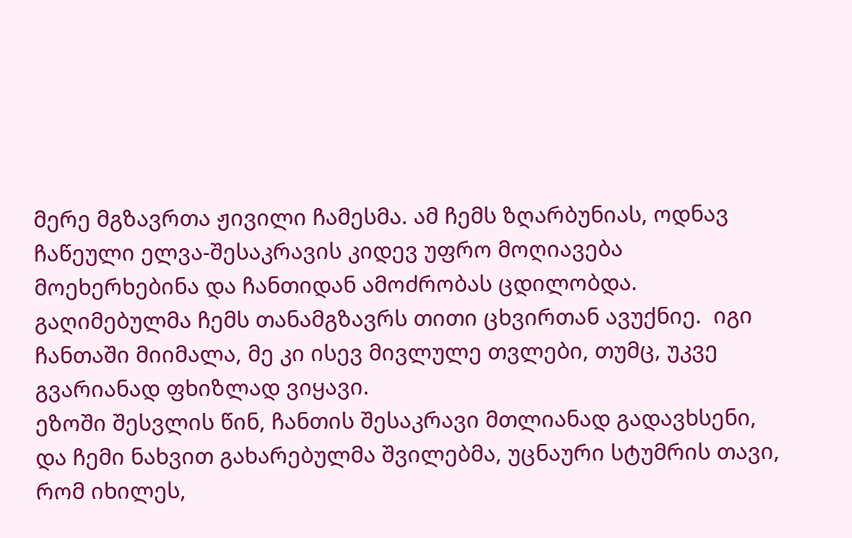მერე მგზავრთა ჟივილი ჩამესმა. ამ ჩემს ზღარბუნიას, ოდნავ ჩაწეული ელვა-შესაკრავის კიდევ უფრო მოღიავება მოეხერხებინა და ჩანთიდან ამოძრობას ცდილობდა.
გაღიმებულმა ჩემს თანამგზავრს თითი ცხვირთან ავუქნიე.  იგი ჩანთაში მიიმალა, მე კი ისევ მივლულე თვლები, თუმც, უკვე გვარიანად ფხიზლად ვიყავი.
ეზოში შესვლის წინ, ჩანთის შესაკრავი მთლიანად გადავხსენი, და ჩემი ნახვით გახარებულმა შვილებმა, უცნაური სტუმრის თავი, რომ იხილეს,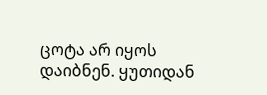ცოტა არ იყოს დაიბნენ. ყუთიდან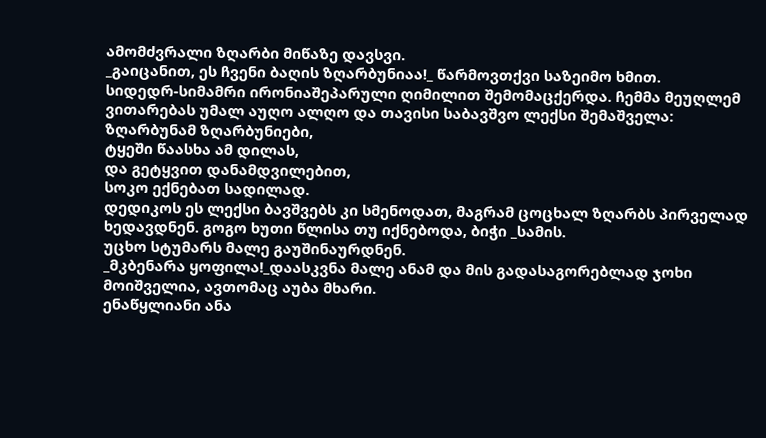ამომძვრალი ზღარბი მიწაზე დავსვი.
_გაიცანით, ეს ჩვენი ბაღის ზღარბუნიაა!_ წარმოვთქვი საზეიმო ხმით.
სიდედრ-სიმამრი ირონიაშეპარული ღიმილით შემომაცქერდა. ჩემმა მეუღლემ ვითარებას უმალ აუღო ალღო და თავისი საბავშვო ლექსი შემაშველა:
ზღარბუნამ ზღარბუნიები,
ტყეში წაასხა ამ დილას,
და გეტყვით დანამდვილებით,
სოკო ექნებათ სადილად.
დედიკოს ეს ლექსი ბავშვებს კი სმენოდათ, მაგრამ ცოცხალ ზღარბს პირველად ხედავდნენ. გოგო ხუთი წლისა თუ იქნებოდა, ბიჭი _სამის.
უცხო სტუმარს მალე გაუშინაურდნენ.
_მკბენარა ყოფილა!_დაასკვნა მალე ანამ და მის გადასაგორებლად ჯოხი მოიშველია, ავთომაც აუბა მხარი.
ენაწყლიანი ანა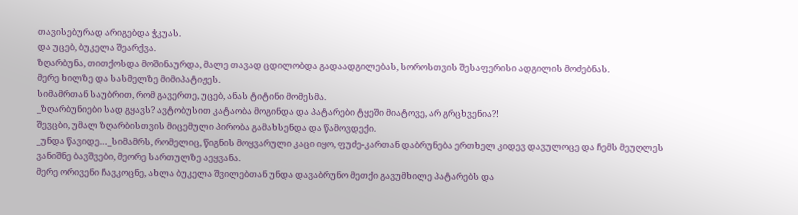თავისებურად არიგებდა ჭკუას.
და უცებ, ბუკელა შეარქვა.
ზღარბუნა, თითქოსდა მოშინაურდა, მალე თავად ცდილობდა გადაადგილებას, სოროსთვის შესაფერისი ადგილის მოძებნას.
მერე ხილზე და სასმელზე მიმიპატიჟეს.
სიმამრთან საუბრით, რომ გავერთე, უცებ, ანას ტიტინი მომესმა.
_ზღარბუნიები სად გყავს? ავტობუსით კატაობა მოგინდა და პატარები ტყეში მიატოვე, არ გრცხვენია?!
შევცბი, უმალ ზღარბისთვის მიცემული პირობა გამახსენდა და წამოვდექი.
_უნდა წავიდე…_სიმამრს, რომელიც, წიგნის მოყვარული კაცი იყო, ფუძე-კართან დაბრუნება ერთხელ კიდევ დავულოცე და ჩემს მეუღლეს ვანიშნე ბავშვები, მეორე სართულზე აეყვანა.
მერე ორივენი ჩავკოცნე, ახლა ბუკელა შვილებთან უნდა დავაბრუნო მეთქი გავუმხილე პატარებს და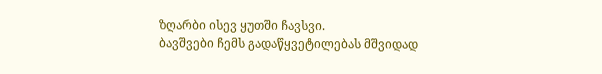ზღარბი ისევ ყუთში ჩავსვი.
ბავშვები ჩემს გადაწყვეტილებას მშვიდად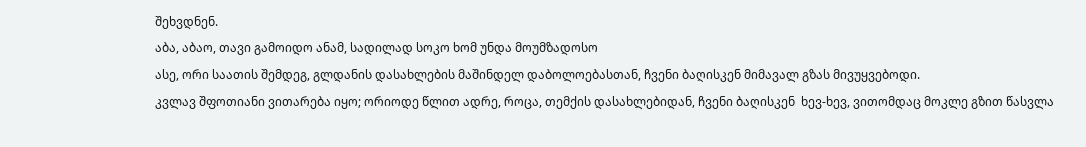შეხვდნენ.
აბა, აბაო, თავი გამოიდო ანამ, სადილად სოკო ხომ უნდა მოუმზადოსო
ასე, ორი საათის შემდეგ, გლდანის დასახლების მაშინდელ დაბოლოებასთან, ჩვენი ბაღისკენ მიმავალ გზას მივუყვებოდი.
კვლავ შფოთიანი ვითარება იყო; ორიოდე წლით ადრე, როცა, თემქის დასახლებიდან, ჩვენი ბაღისკენ  ხევ-ხევ, ვითომდაც მოკლე გზით წასვლა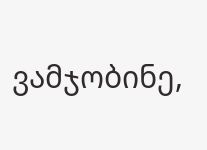ვამჯობინე,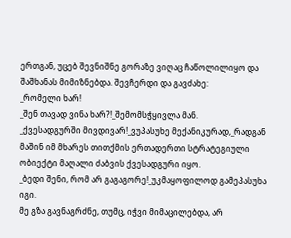ერთგან, უცებ შევნიშნე გორაზე ვიღაც ჩაწოლილიყო და შაშხანას მიმიზნებდა. შევჩერდი და გავძახე:
_რომელი ხარ!
_შენ თავად ვინა ხარ?!_შემომსჭყივლა მან.
_ქვესადგურში მივდივარ!_ვუპასუხე მექანიკურად,_რადგან მაშინ იმ მხარეს თითქმის ერთადერთი სტრატეგიული ობიექტი მაღალი ძაბვის ქვესადგური იყო.
_ბედი შენი, რომ არ გაგაგორე!_უკმაყოფილოდ გამეპასუხა იგი.
მე გზა გავნაგრძნე, თუმც, იჭვი მიმაცილებდა, არ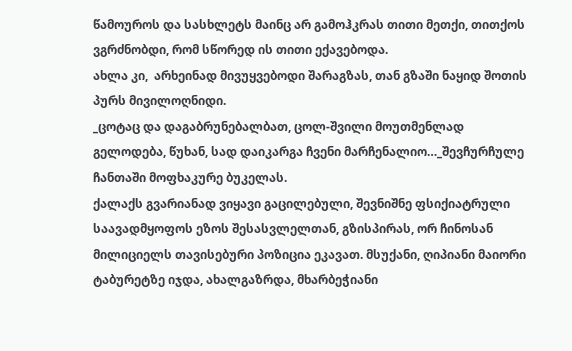წამოუროს და სასხლეტს მაინც არ გამოჰკრას თითი მეთქი, თითქოს ვგრძნობდი, რომ სწორედ ის თითი ექავებოდა.
ახლა კი,  არხეინად მივუყვებოდი შარაგზას, თან გზაში ნაყიდ შოთის პურს მივილოღნიდი.
_ცოტაც და დაგაბრუნებალბათ, ცოლ-შვილი მოუთმენლად გელოდება, წუხან, სად დაიკარგა ჩვენი მარჩენალიო…_შევჩურჩულე ჩანთაში მოფხაკურე ბუკელას.
ქალაქს გვარიანად ვიყავი გაცილებული, შევნიშნე ფსიქიატრული საავადმყოფოს ეზოს შესასვლელთან, გზისპირას, ორ ჩინოსან მილიციელს თავისებური პოზიცია ეკავათ. მსუქანი, ღიპიანი მაიორი ტაბურეტზე იჯდა, ახალგაზრდა, მხარბეჭიანი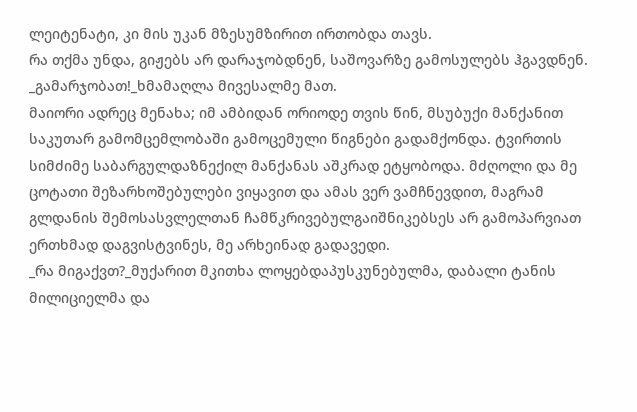ლეიტენატი, კი მის უკან მზესუმზირით ირთობდა თავს.
რა თქმა უნდა, გიჟებს არ დარაჯობდნენ, საშოვარზე გამოსულებს ჰგავდნენ.
_გამარჯობათ!_ხმამაღლა მივესალმე მათ.
მაიორი ადრეც მენახა; იმ ამბიდან ორიოდე თვის წინ, მსუბუქი მანქანით საკუთარ გამომცემლობაში გამოცემული წიგნები გადამქონდა. ტვირთის სიმძიმე საბარგულდაზნექილ მანქანას აშკრად ეტყობოდა. მძღოლი და მე ცოტათი შეზარხოშებულები ვიყავით და ამას ვერ ვამჩნევდით, მაგრამ გლდანის შემოსასვლელთან ჩამწკრივებულგაიშნიკებსეს არ გამოპარვიათ
ერთხმად დაგვისტვინეს, მე არხეინად გადავედი.
_რა მიგაქვთ?_მუქარით მკითხა ლოყებდაპუსკუნებულმა, დაბალი ტანის მილიციელმა და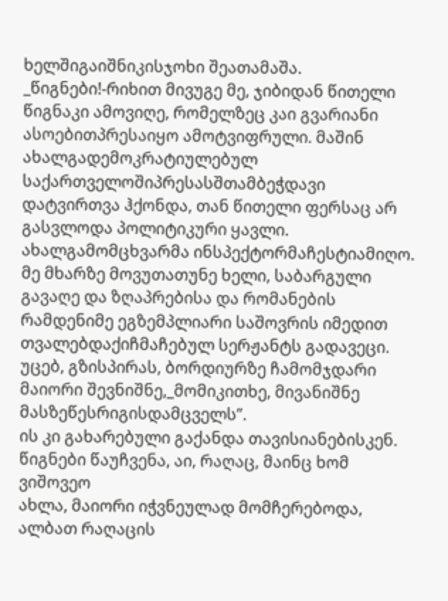ხელშიგაიშნიკისჯოხი შეათამაშა.
_წიგნები!-რიხით მივუგე მე, ჯიბიდან წითელი წიგნაკი ამოვიღე, რომელზეც კაი გვარიანი ასოებითპრესაიყო ამოტვიფრული. მაშინ ახალგადემოკრატიულებულ საქართველოშიპრესასშთამბეჭდავი დატვირთვა ჰქონდა, თან წითელი ფერსაც არ გასვლოდა პოლიტიკური ყავლი.
ახალგამომცხვარმა ინსპექტორმაჩესტიამიღო. მე მხარზე მოვუთათუნე ხელი, საბარგული გავაღე და ზღაპრებისა და რომანების რამდენიმე ეგზემპლიარი საშოვრის იმედით თვალებდაქიჩმაჩებულ სერჟანტს გადავეცი. უცებ, გზისპირას, ბორდიურზე ჩამომჯდარი მაიორი შევნიშნე,_მომიკითხე, მივანიშნე მასზეწესრიგისდამცველს”.
ის კი გახარებული გაქანდა თავისიანებისკენ. წიგნები წაუჩვენა, აი, რაღაც, მაინც ხომ ვიშოვეო
ახლა, მაიორი იჭვნეულად მომჩერებოდა, ალბათ რაღაცის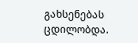გახსენებას ცდილობდა.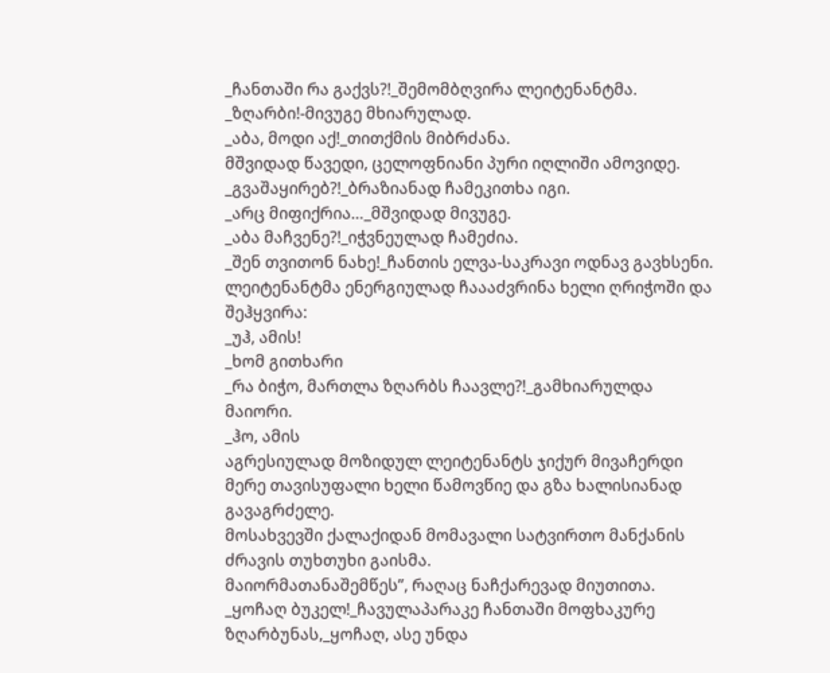_ჩანთაში რა გაქვს?!_შემომბღვირა ლეიტენანტმა.
_ზღარბი!-მივუგე მხიარულად.
_აბა, მოდი აქ!_თითქმის მიბრძანა.
მშვიდად წავედი, ცელოფნიანი პური იღლიში ამოვიდე.
_გვაშაყირებ?!_ბრაზიანად ჩამეკითხა იგი.
_არც მიფიქრია…_მშვიდად მივუგე.
_აბა მაჩვენე?!_იჭვნეულად ჩამეძია.
_შენ თვითონ ნახე!_ჩანთის ელვა-საკრავი ოდნავ გავხსენი.
ლეიტენანტმა ენერგიულად ჩაააძვრინა ხელი ღრიჭოში და შეჰყვირა:
_უჰ, ამის!
_ხომ გითხარი
_რა ბიჭო, მართლა ზღარბს ჩაავლე?!_გამხიარულდა მაიორი.
_ჰო, ამის
აგრესიულად მოზიდულ ლეიტენანტს ჯიქურ მივაჩერდი
მერე თავისუფალი ხელი წამოვწიე და გზა ხალისიანად გავაგრძელე.
მოსახვევში ქალაქიდან მომავალი სატვირთო მანქანის ძრავის თუხთუხი გაისმა.
მაიორმათანაშემწეს”, რაღაც ნაჩქარევად მიუთითა.
_ყოჩაღ ბუკელ!_ჩავულაპარაკე ჩანთაში მოფხაკურე ზღარბუნას,_ყოჩაღ, ასე უნდა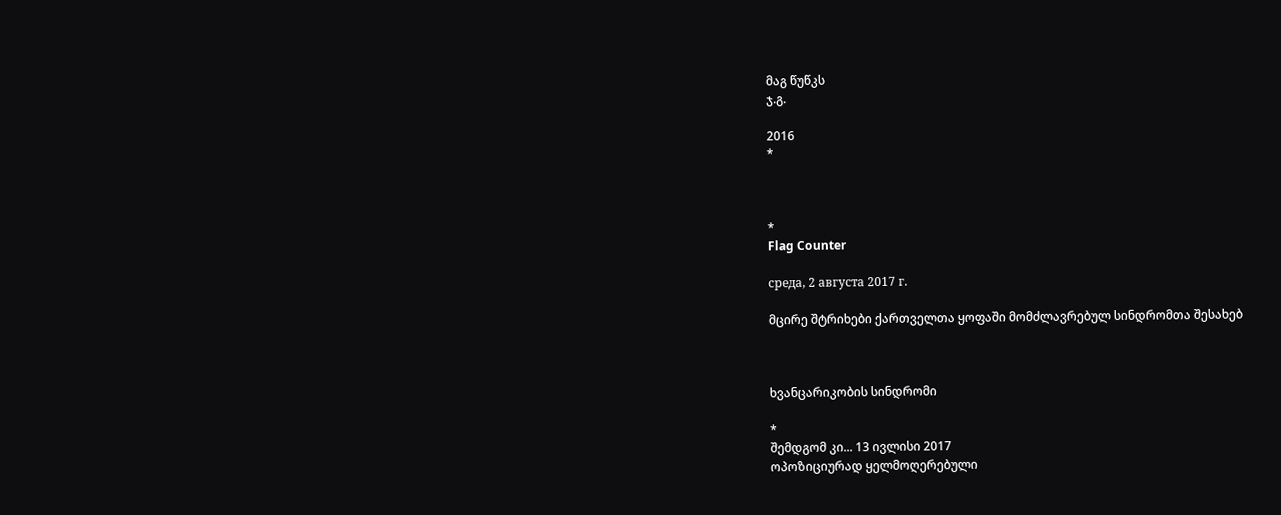მაგ წუწკს
ჯ.გ.

2016
*



*
Flag Counter

среда, 2 августа 2017 г.

მცირე შტრიხები ქართველთა ყოფაში მომძლავრებულ სინდრომთა შესახებ



ხვანცარიკობის სინდრომი

*
შემდგომ კი... 13 ივლისი 2017
ოპოზიციურად ყელმოღერებული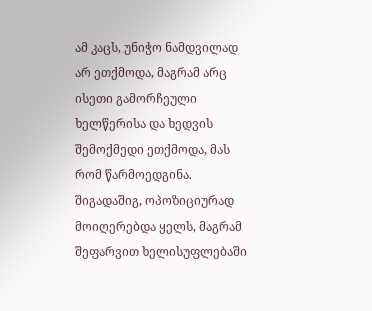ამ კაცს, უნიჭო ნამდვილად არ ეთქმოდა, მაგრამ არც ისეთი გამორჩეული ხელწერისა და ხედვის შემოქმედი ეთქმოდა, მას რომ წარმოედგინა.
შიგადაშიგ, ოპოზიციურად მოიღერებდა ყელს, მაგრამ შეფარვით ხელისუფლებაში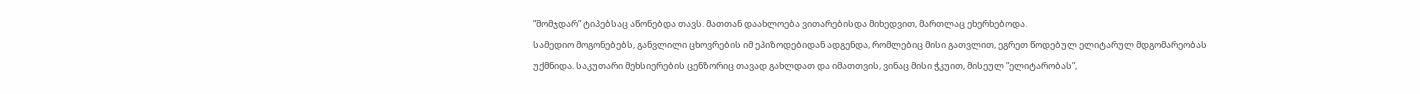”მომჯდარ” ტიპებსაც აწონებდა თავს. მათთან დაახლოება ვითარებისდა მიხედვით, მართლაც ეხერხებოდა.
სამედიო მოგონებებს, განვლილი ცხოვრების იმ ეპიზოდებიდან ადგენდა, რომლებიც მისი გათვლით, ეგრეთ წოდებულ ელიტარულ მდგომარეობას უქმნიდა. საკუთარი მეხსიერების ცენზორიც თავად გახლდათ და იმათთვის, ვინაც მისი ჭკუით, მისეულ ”ელიტარობას”,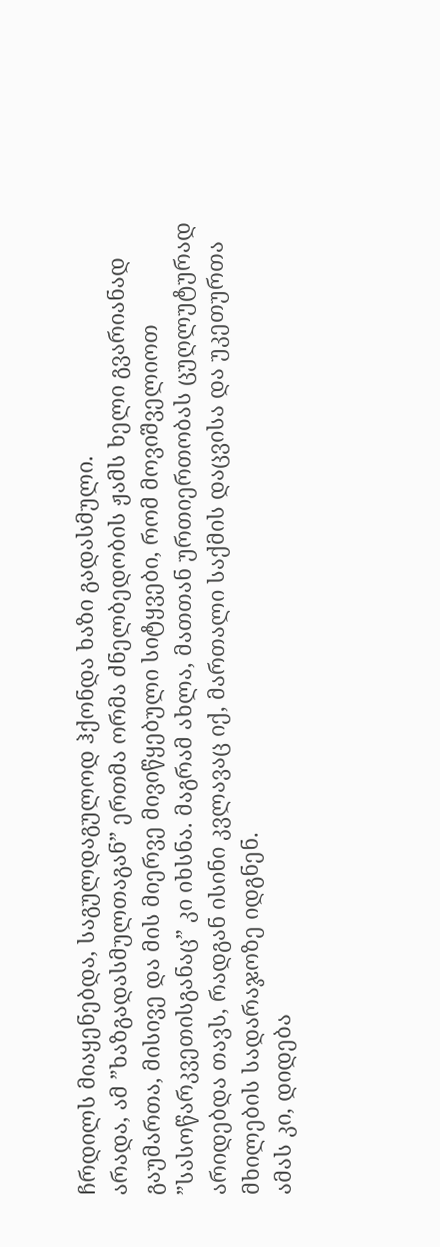ჩრდილს მიაყენებდა, საგულდაგულოდ ჰქონდა ხაზი გადასმული.
არადა, ამ ”ხაზგადასმულთაგან” ერთმა ორმა ძნელბედობის ჟამს ხელი გვარიანად გაუმართა, მისივე და მის მიერვე მივიწყებული სიტყვები, რომ მოვიშველიოთ ”სასოწარკვეთისგანაც” კი იხსნა. მაგრამ ახლა, მათთან ურთიერთობას ცუღლუტურად არიდებდა თავს, რადგან ისინი კვლავაც იქ, მართალი საქმის დაცვისა და უკეთურთა მხილების სადარაჯოზე იდგნენ.
ამას კი, დიდება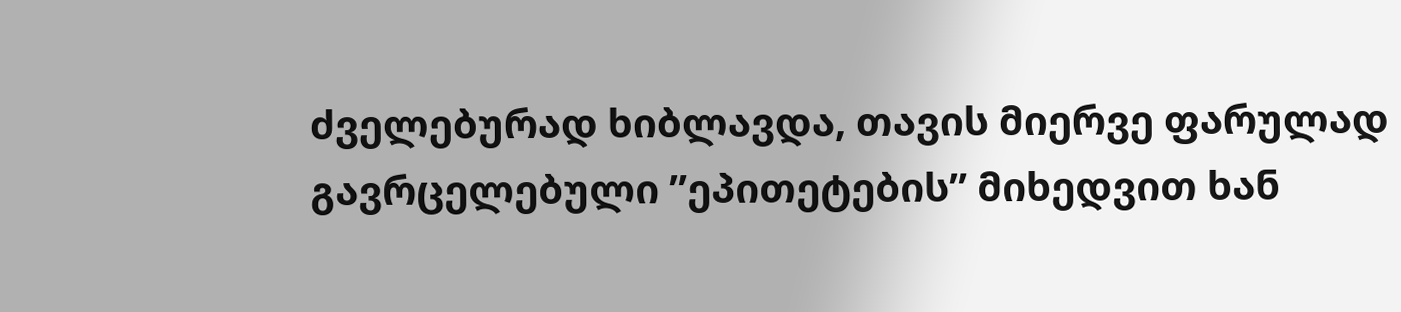ძველებურად ხიბლავდა, თავის მიერვე ფარულად გავრცელებული ”ეპითეტების” მიხედვით ხან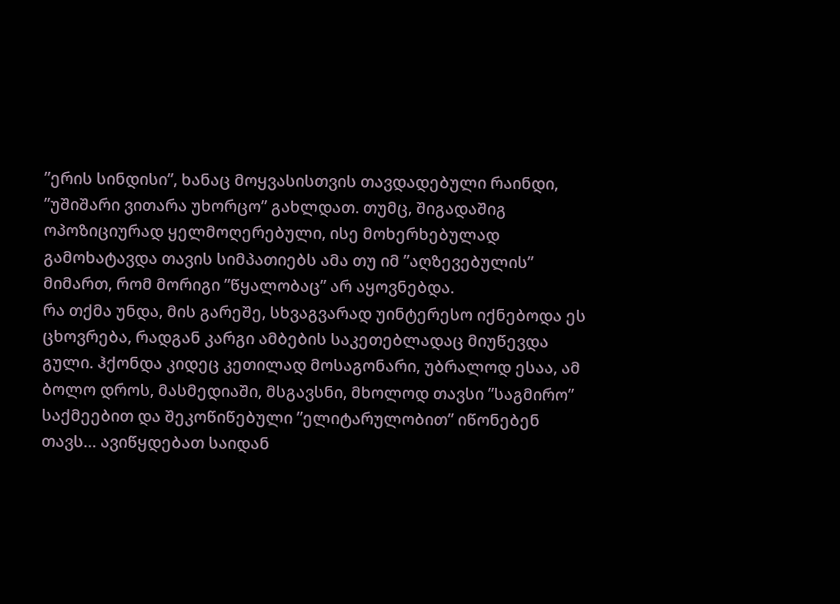”ერის სინდისი”, ხანაც მოყვასისთვის თავდადებული რაინდი, ”უშიშარი ვითარა უხორცო” გახლდათ. თუმც, შიგადაშიგ ოპოზიციურად ყელმოღერებული, ისე მოხერხებულად გამოხატავდა თავის სიმპათიებს ამა თუ იმ ”აღზევებულის” მიმართ, რომ მორიგი ”წყალობაც” არ აყოვნებდა.
რა თქმა უნდა, მის გარეშე, სხვაგვარად უინტერესო იქნებოდა ეს ცხოვრება, რადგან კარგი ამბების საკეთებლადაც მიუწევდა გული. ჰქონდა კიდეც კეთილად მოსაგონარი, უბრალოდ ესაა, ამ ბოლო დროს, მასმედიაში, მსგავსნი, მხოლოდ თავსი ”საგმირო” საქმეებით და შეკოწიწებული ”ელიტარულობით” იწონებენ თავს… ავიწყდებათ საიდან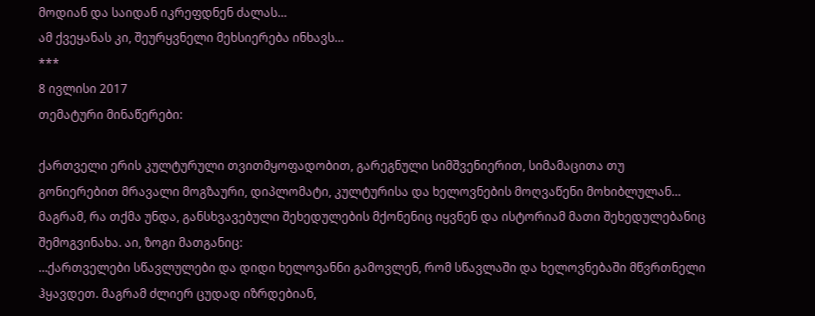მოდიან და საიდან იკრეფდნენ ძალას…
ამ ქვეყანას კი, შეურყვნელი მეხსიერება ინხავს…
***
8 ივლისი 2017
თემატური მინაწერები:

ქართველი ერის კულტურული თვითმყოფადობით, გარეგნული სიმშვენიერით, სიმამაცითა თუ გონიერებით მრავალი მოგზაური, დიპლომატი, კულტურისა და ხელოვნების მოღვაწენი მოხიბლულან…
მაგრამ, რა თქმა უნდა, განსხვავებული შეხედულების მქონენიც იყვნენ და ისტორიამ მათი შეხედულებანიც შემოგვინახა. აი, ზოგი მათგანიც:
…ქართველები სწავლულები და დიდი ხელოვანნი გამოვლენ, რომ სწავლაში და ხელოვნებაში მწვრთნელი ჰყავდეთ. მაგრამ ძლიერ ცუდად იზრდებიან,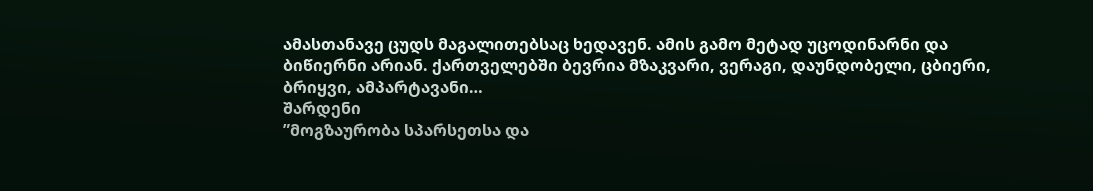ამასთანავე ცუდს მაგალითებსაც ხედავენ. ამის გამო მეტად უცოდინარნი და ბიწიერნი არიან. ქართველებში ბევრია მზაკვარი, ვერაგი, დაუნდობელი, ცბიერი, ბრიყვი, ამპარტავანი…
შარდენი
”მოგზაურობა სპარსეთსა და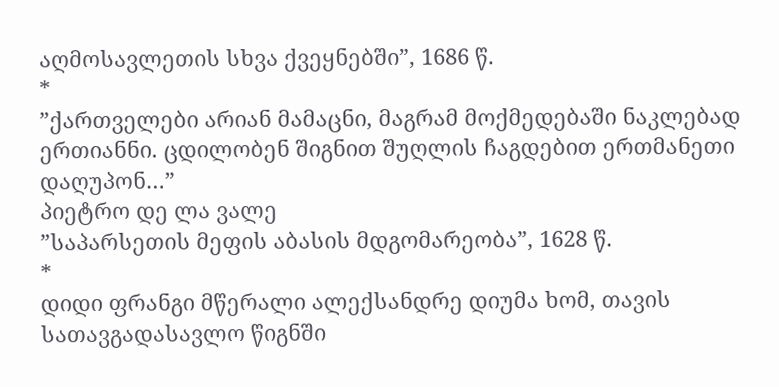აღმოსავლეთის სხვა ქვეყნებში”, 1686 წ.
*
”ქართველები არიან მამაცნი, მაგრამ მოქმედებაში ნაკლებად ერთიანნი. ცდილობენ შიგნით შუღლის ჩაგდებით ერთმანეთი დაღუპონ…”
პიეტრო დე ლა ვალე
”საპარსეთის მეფის აბასის მდგომარეობა”, 1628 წ.
*
დიდი ფრანგი მწერალი ალექსანდრე დიუმა ხომ, თავის სათავგადასავლო წიგნში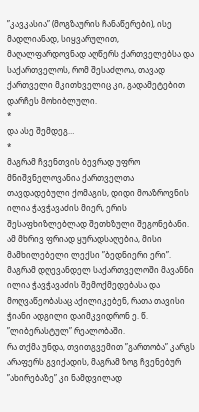”კავკასია” (მოგზაურის ჩანაწერები), ისე მადლიანად, სიყვარულით, მაღალფარდოვნად აღწერს ქართველებსა და საქართველოს, რომ შესაძლოა, თავად ქართველი მკითხველიც კი, გადამეტებით დარჩეს მოხიბლული.
*
და ასე შემდეგ…
*
მაგრამ ჩვენთვის ბევრად უფრო მნიშვნელოვანია ქართველთა თავდადებული ქომაგის, დიდი მოაზროვნის ილია ჭავჭავაძის მიერ, ერის შესაფხიზლებლად შეთხზული შეგონებანი. ამ მხრივ ფრიად ყურადსაღებია, მისი მამხილებელი ლექსი ”ბედნიერი ერი”.
მაგრამ დღევანდელ საქართველოში მავანნი ილია ჭავჭავაძის შემოქმედებასა და მოღვაწეობასაც აქილიკებენ, რათა თავისი ჭიანი ადგილი დაიმკვიდრონ ე. წ. ”ლიბერასტულ” რეალობაში.
რა თქმა უნდა, თვითგვემით ”გართობა” კარგს არაფერს გვიქადის, მაგრამ ზოგ ჩვენებურ ”ახირებაზე” კი ნამდვილად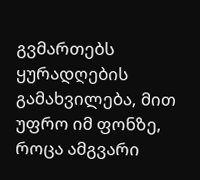გვმართებს ყურადღების გამახვილება, მით უფრო იმ ფონზე, როცა ამგვარი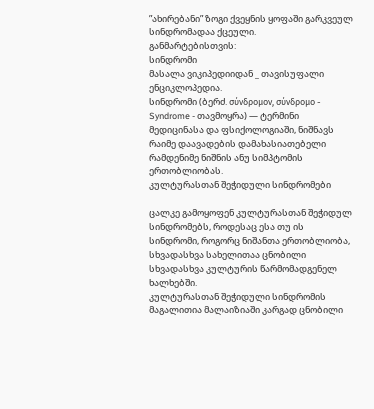”ახირებანი” ზოგი ქვეყნის ყოფაში გარკვეულ სინდრომადაა ქცეული.
განმარტებისთვის:
სინდრომი
მასალა ვიკიპედიიდან _ თავისუფალი ენციკლოპედია.
სინდრომი (ბერძ. σύνδρομον, σύνδρομο - Syndrome - თავმოყრა) — ტერმინი მედიცინასა და ფსიქოლოგიაში, ნიშნავს რაიმე დაავადების დამახასიათებელი რამდენიმე ნიშნის ანუ სიმპტომის ერთობლიობას.
კულტურასთან შეჭიდული სინდრომები

ცალკე გამოყოფენ კულტურასთან შეჭიდულ სინდრომებს, როდესაც ესა თუ ის სინდრომი, როგორც ნიშანთა ერთობლიობა, სხვადასხვა სახელითაა ცნობილი სხვადასხვა კულტურის წარმომადგენელ ხალხებში.
კულტურასთან შეჭიდული სინდრომის მაგალითია მალაიზიაში კარგად ცნობილი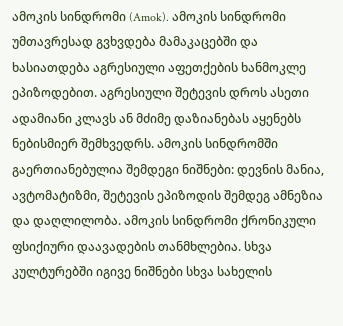ამოკის სინდრომი (Amok). ამოკის სინდრომი უმთავრესად გვხვდება მამაკაცებში და ხასიათდება აგრესიული აფეთქების ხანმოკლე ეპიზოდებით. აგრესიული შეტევის დროს ასეთი ადამიანი კლავს ან მძიმე დაზიანებას აყენებს ნებისმიერ შემხვედრს. ამოკის სინდრომში გაერთიანებულია შემდეგი ნიშნები: დევნის მანია, ავტომატიზმი, შეტევის ეპიზოდის შემდეგ ამნეზია და დაღლილობა. ამოკის სინდრომი ქრონიკული ფსიქიური დაავადების თანმხლებია. სხვა კულტურებში იგივე ნიშნები სხვა სახელის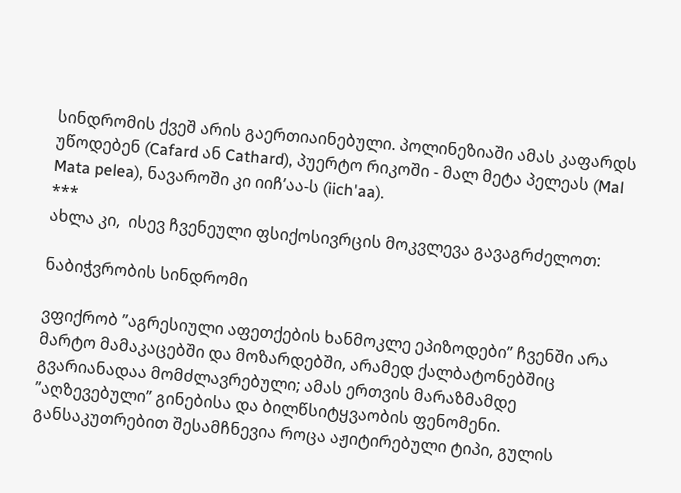სინდრომის ქვეშ არის გაერთიაინებული. პოლინეზიაში ამას კაფარდს უწოდებენ (Cafard ან Cathard), პუერტო რიკოში - მალ მეტა პელეას (Mal Mata pelea), ნავაროში კი იიჩ’აა-ს (iich'aa).
***
ახლა კი,  ისევ ჩვენეული ფსიქოსივრცის მოკვლევა გავაგრძელოთ:

ნაბიჭვრობის სინდრომი

ვფიქრობ ”აგრესიული აფეთქების ხანმოკლე ეპიზოდები” ჩვენში არა მარტო მამაკაცებში და მოზარდებში, არამედ ქალბატონებშიც გვარიანადაა მომძლავრებული; ამას ერთვის მარაზმამდე ”აღზევებული” გინებისა და ბილწსიტყვაობის ფენომენი. განსაკუთრებით შესამჩნევია როცა აჟიტირებული ტიპი, გულის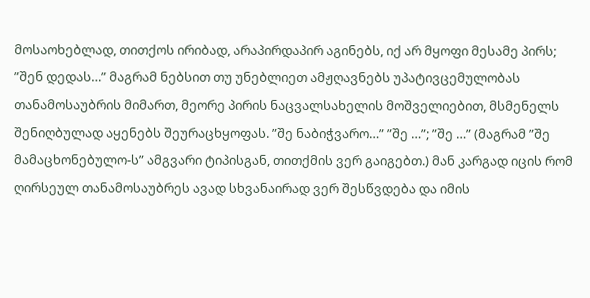მოსაოხებლად, თითქოს ირიბად, არაპირდაპირ აგინებს, იქ არ მყოფი მესამე პირს; ”შენ დედას…” მაგრამ ნებსით თუ უნებლიეთ ამჟღავნებს უპატივცემულობას თანამოსაუბრის მიმართ, მეორე პირის ნაცვალსახელის მოშველიებით, მსმენელს შენიღბულად აყენებს შეურაცხყოფას. ”შე ნაბიჭვარო…” ”შე …”; ”შე …” (მაგრამ ”შე მამაცხონებულო-ს” ამგვარი ტიპისგან, თითქმის ვერ გაიგებთ.) მან კარგად იცის რომ ღირსეულ თანამოსაუბრეს ავად სხვანაირად ვერ შესწვდება და იმის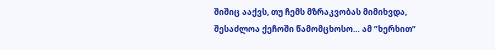შიშიც ააქვს, თუ ჩემს მზრაკვობას მიმიხვდა, შესაძლოა ქეჩოში წამომცხოსო… ამ ”ხერხით”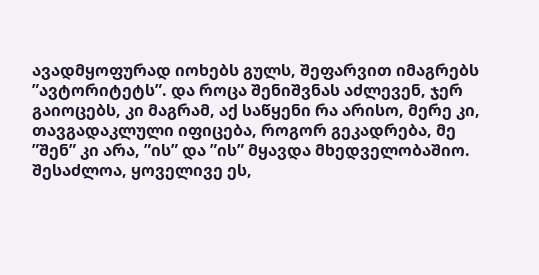ავადმყოფურად იოხებს გულს, შეფარვით იმაგრებს ”ავტორიტეტს”. და როცა შენიშვნას აძლევენ, ჯერ გაიოცებს, კი მაგრამ, აქ საწყენი რა არისო, მერე კი, თავგადაკლული იფიცება, როგორ გეკადრება, მე ”შენ” კი არა, ”ის” და ”ის” მყავდა მხედველობაშიო.
შესაძლოა, ყოველივე ეს,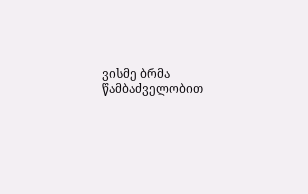ვისმე ბრმა წამბაძველობით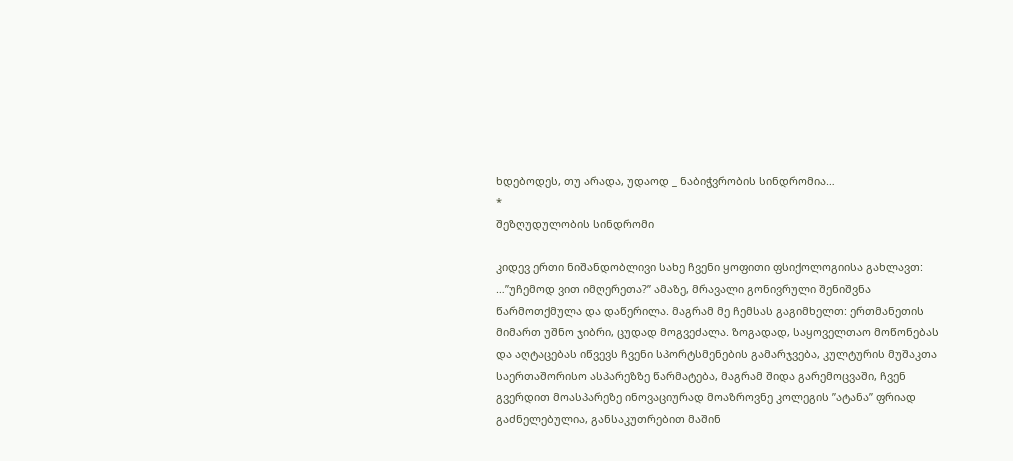ხდებოდეს, თუ არადა, უდაოდ _ ნაბიჭვრობის სინდრომია…
*
შეზღუდულობის სინდრომი

კიდევ ერთი ნიშანდობლივი სახე ჩვენი ყოფითი ფსიქოლოგიისა გახლავთ: …”უჩემოდ ვით იმღერეთა?” ამაზე, მრავალი გონივრული შენიშვნა წარმოთქმულა და დაწერილა. მაგრამ მე ჩემსას გაგიმხელთ: ერთმანეთის მიმართ უშნო ჯიბრი, ცუდად მოგვეძალა. ზოგადად, საყოველთაო მოწონებას და აღტაცებას იწვევს ჩვენი სპორტსმენების გამარჯვება, კულტურის მუშაკთა საერთაშორისო ასპარეზზე წარმატება, მაგრამ შიდა გარემოცვაში, ჩვენ გვერდით მოასპარეზე ინოვაციურად მოაზროვნე კოლეგის ”ატანა” ფრიად გაძნელებულია, განსაკუთრებით მაშინ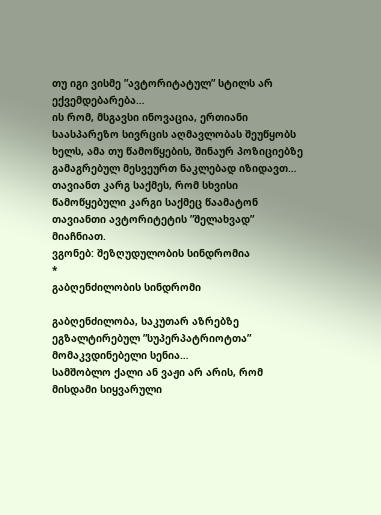თუ იგი ვისმე ”ავტორიტატულ” სტილს არ ექვემდებარება…
ის რომ, მსგავსი ინოვაცია, ერთიანი საასპარეზო სივრცის აღმავლობას შეუწყობს ხელს, ამა თუ წამოწყების, შინაურ პოზიციებზე გამაგრებულ მესვეურთ ნაკლებად იზიდავთ…
თავიანთ კარგ საქმეს, რომ სხვისი წამოწყებული კარგი საქმეც წაამატონ თავიანთი ავტორიტეტის ”შელახვად” მიაჩნიათ.
ვგონებ: შეზღუდულობის სინდრომია
*
გაბღენძილობის სინდრომი

გაბღენძილობა, საკუთარ აზრებზე ეგზალტირებულ ”სუპერპატრიოტთა” მომაკვდინებელი სენია…
სამშობლო ქალი ან ვაჟი არ არის, რომ მისდამი სიყვარული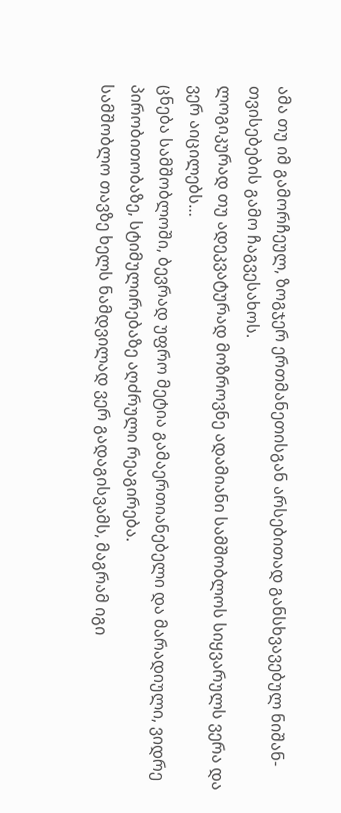ამა თუ იმ გამორჩეულ, ზოგჯერ ერთმანეთისგან არსებითად განსხვავებულ ნიშან-თვისებების გამო ჩაგვესახოს.
ლოგიკურად თუ ადეკვატურად მოზროვნე ადამიანი სამშობლოს სიყვარულს ვერა და ვერ აიცილებს…
ცნება სამშობლოში, ბევრად უფრო მეტია გამაერთიანებელი და მარადიული, ვიდრე პირობითობაზე, სტიმულირებაზე აღძრული რეაგირება.
სამშობლო თავზე ხელს ნამდვილად ვერ გადაგისვამს, მაგრამ იგი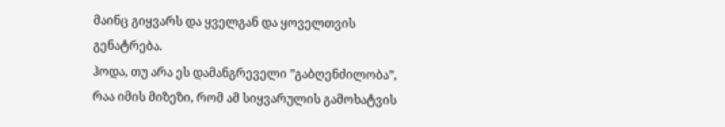მაინც გიყვარს და ყველგან და ყოველთვის გენატრება.
ჰოდა, თუ არა ეს დამანგრეველი ”გაბღენძილობა”, რაა იმის მიზეზი, რომ ამ სიყვარულის გამოხატვის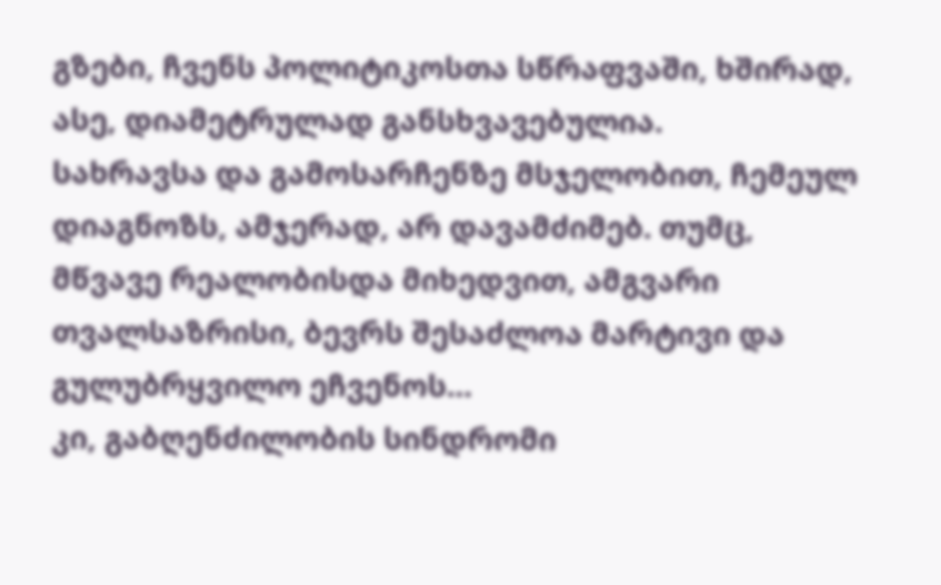გზები, ჩვენს პოლიტიკოსთა სწრაფვაში, ხშირად, ასე, დიამეტრულად განსხვავებულია.
სახრავსა და გამოსარჩენზე მსჯელობით, ჩემეულ დიაგნოზს, ამჯერად, არ დავამძიმებ. თუმც, მწვავე რეალობისდა მიხედვით, ამგვარი თვალსაზრისი, ბევრს შესაძლოა მარტივი და გულუბრყვილო ეჩვენოს…
კი, გაბღენძილობის სინდრომი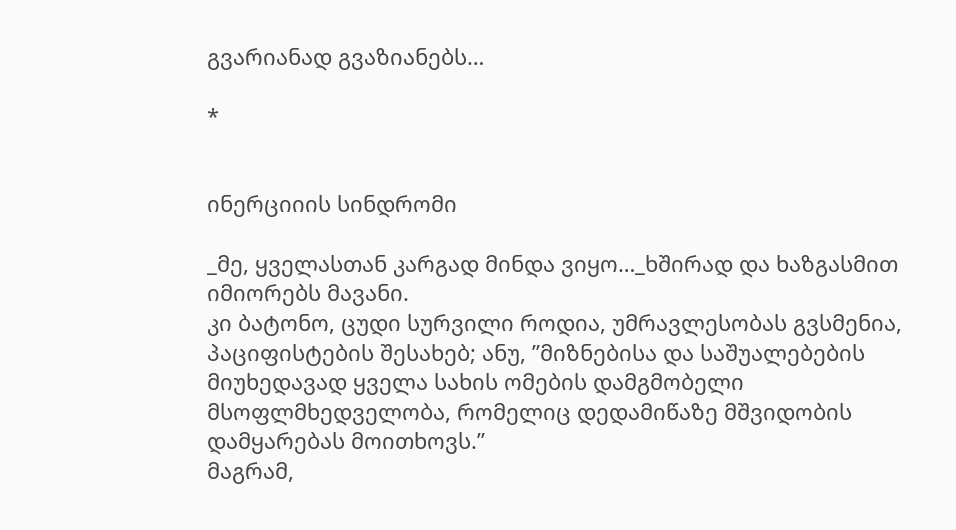გვარიანად გვაზიანებს…

*


ინერციიის სინდრომი

_მე, ყველასთან კარგად მინდა ვიყო…_ხშირად და ხაზგასმით იმიორებს მავანი.
კი ბატონო, ცუდი სურვილი როდია, უმრავლესობას გვსმენია, პაციფისტების შესახებ; ანუ, ”მიზნებისა და საშუალებების მიუხედავად ყველა სახის ომების დამგმობელი მსოფლმხედველობა, რომელიც დედამიწაზე მშვიდობის დამყარებას მოითხოვს.”
მაგრამ,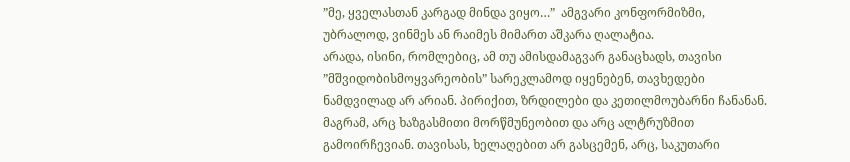”მე, ყველასთან კარგად მინდა ვიყო…”  ამგვარი კონფორმიზმი, უბრალოდ, ვინმეს ან რაიმეს მიმართ აშკარა ღალატია.
არადა, ისინი, რომლებიც, ამ თუ ამისდამაგვარ განაცხადს, თავისი ”მშვიდობისმოყვარეობის” სარეკლამოდ იყენებენ, თავხედები ნამდვილად არ არიან. პირიქით, ზრდილები და კეთილმოუბარნი ჩანანან. მაგრამ, არც ხაზგასმითი მორწმუნეობით და არც ალტრუზმით გამოირჩევიან. თავისას, ხელაღებით არ გასცემენ, არც, საკუთარი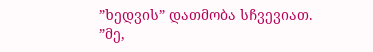”ხედვის” დათმობა სჩვევიათ.
”მე,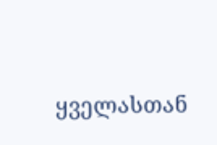ყველასთან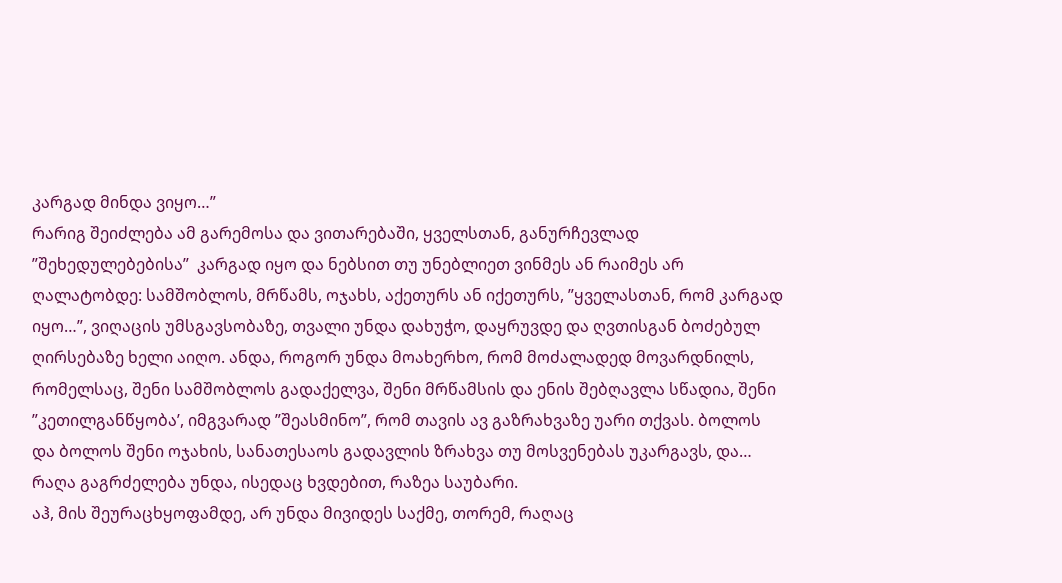კარგად მინდა ვიყო…”
რარიგ შეიძლება ამ გარემოსა და ვითარებაში, ყველსთან, განურჩევლად ”შეხედულებებისა”  კარგად იყო და ნებსით თუ უნებლიეთ ვინმეს ან რაიმეს არ ღალატობდე: სამშობლოს, მრწამს, ოჯახს, აქეთურს ან იქეთურს, ”ყველასთან, რომ კარგად იყო…”, ვიღაცის უმსგავსობაზე, თვალი უნდა დახუჭო, დაყრუვდე და ღვთისგან ბოძებულ ღირსებაზე ხელი აიღო. ანდა, როგორ უნდა მოახერხო, რომ მოძალადედ მოვარდნილს, რომელსაც, შენი სამშობლოს გადაქელვა, შენი მრწამსის და ენის შებღავლა სწადია, შენი ”კეთილგანწყობა’, იმგვარად ”შეასმინო”, რომ თავის ავ გაზრახვაზე უარი თქვას. ბოლოს და ბოლოს შენი ოჯახის, სანათესაოს გადავლის ზრახვა თუ მოსვენებას უკარგავს, და… რაღა გაგრძელება უნდა, ისედაც ხვდებით, რაზეა საუბარი.
აჰ, მის შეურაცხყოფამდე, არ უნდა მივიდეს საქმე, თორემ, რაღაც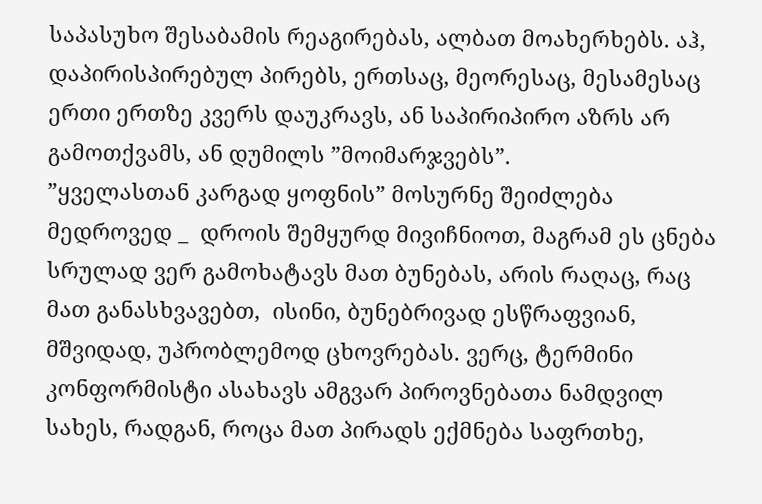საპასუხო შესაბამის რეაგირებას, ალბათ მოახერხებს. აჰ, დაპირისპირებულ პირებს, ერთსაც, მეორესაც, მესამესაც ერთი ერთზე კვერს დაუკრავს, ან საპირიპირო აზრს არ გამოთქვამს, ან დუმილს ”მოიმარჯვებს”.
”ყველასთან კარგად ყოფნის” მოსურნე შეიძლება მედროვედ _  დროის შემყურდ მივიჩნიოთ, მაგრამ ეს ცნება სრულად ვერ გამოხატავს მათ ბუნებას, არის რაღაც, რაც მათ განასხვავებთ,  ისინი, ბუნებრივად ესწრაფვიან, მშვიდად, უპრობლემოდ ცხოვრებას. ვერც, ტერმინი კონფორმისტი ასახავს ამგვარ პიროვნებათა ნამდვილ სახეს, რადგან, როცა მათ პირადს ექმნება საფრთხე,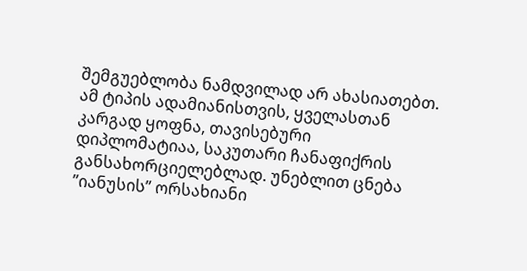შემგუებლობა ნამდვილად არ ახასიათებთ. ამ ტიპის ადამიანისთვის, ყველასთან კარგად ყოფნა, თავისებური დიპლომატიაა, საკუთარი ჩანაფიქრის განსახორციელებლად. უნებლით ცნება ”იანუსის” ორსახიანი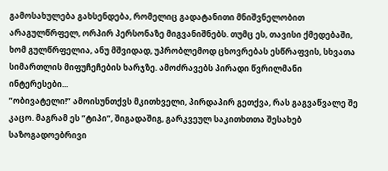გამოსახულება გახსენდება, რომელიც გადატანითი მნიშვნელობით არაგულწრფელ, ორპირ პერსონაზე მიგვანიშნებს. თუმც ეს, თავისი ქმედებაში, ხომ გულწრფელია, ანუ მშვიდად, უპრობლემოდ ცხოვრებას ესწრაფვის, სხვათა სიმართლის მიფუჩეჩების ხარჯზე. ამოძრავებს პირადი წვრილმანი ინტერესები...
”ობივატელი!” ამოისუნთქვს მკითხველი, პირდაპირ გეთქვა, რას გაგვაწვალე შე კაცო. მაგრამ ეს ”ტიპი”, შიგადაშიგ, გარკვეულ საკითხთთა შესახებ საზოგადოებრივი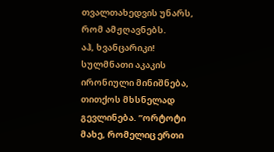თვალთახედვის უნარს, რომ ამჟღავნებს.
აჰ, ხვანცარიკი!  სულმნათი აკაკის ირონიული მინიშნება, თითქოს მხსნელად გევლინება. ”ორტოტი მახე, რომელიც ერთი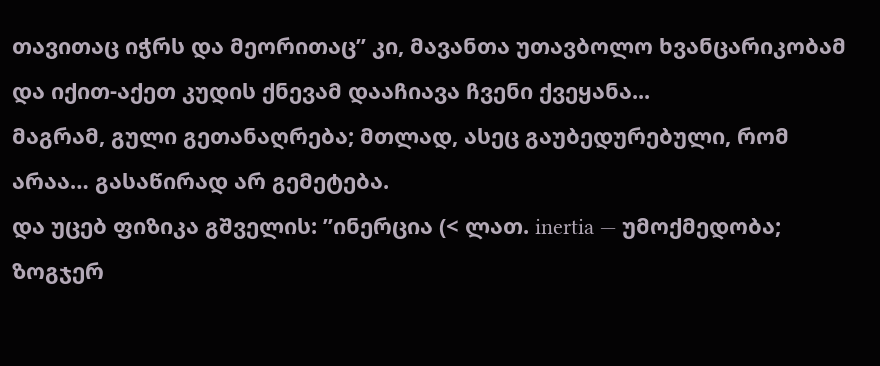თავითაც იჭრს და მეორითაც” კი, მავანთა უთავბოლო ხვანცარიკობამ და იქით-აქეთ კუდის ქნევამ დააჩიავა ჩვენი ქვეყანა...
მაგრამ, გული გეთანაღრება; მთლად, ასეც გაუბედურებული, რომ არაა… გასაწირად არ გემეტება.
და უცებ ფიზიკა გშველის: ”ინერცია (< ლათ. inertia — უმოქმედობა; ზოგჯერ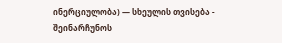ინერციულობა) — სხეულის თვისება - შეინარჩუნოს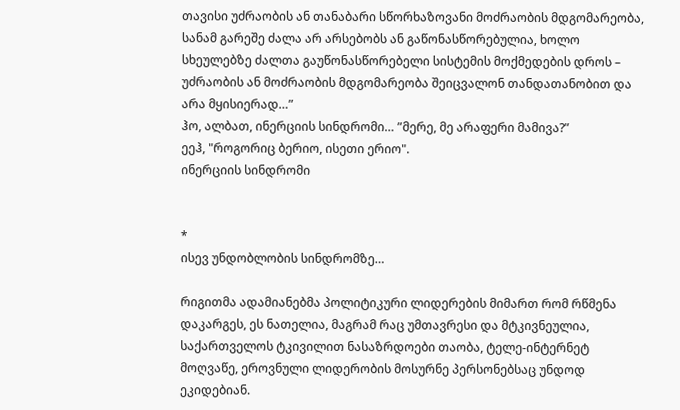თავისი უძრაობის ან თანაბარი სწორხაზოვანი მოძრაობის მდგომარეობა, სანამ გარეშე ძალა არ არსებობს ან გაწონასწორებულია, ხოლო სხეულებზე ძალთა გაუწონასწორებელი სისტემის მოქმედების დროს – უძრაობის ან მოძრაობის მდგომარეობა შეიცვალონ თანდათანობით და არა მყისიერად…”
ჰო, ალბათ, ინერციის სინდრომი… ”მერე, მე არაფერი მამივა?”
ეეჰ, "როგორიც ბერიო, ისეთი ერიო".
ინერციის სინდრომი


*
ისევ უნდობლობის სინდრომზე…

რიგითმა ადამიანებმა პოლიტიკური ლიდერების მიმართ რომ რწმენა დაკარგეს, ეს ნათელია, მაგრამ რაც უმთავრესი და მტკივნეულია, საქართველოს ტკივილით ნასაზრდოები თაობა, ტელე-ინტერნეტ მოღვაწე, ეროვნული ლიდერობის მოსურნე პერსონებსაც უნდოდ ეკიდებიან.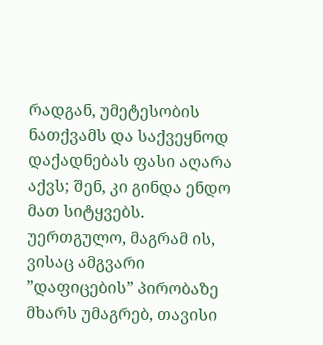რადგან, უმეტესობის ნათქვამს და საქვეყნოდ დაქადნებას ფასი აღარა აქვს; შენ, კი გინდა ენდო მათ სიტყვებს. უერთგულო, მაგრამ ის, ვისაც ამგვარი ”დაფიცების” პირობაზე მხარს უმაგრებ, თავისი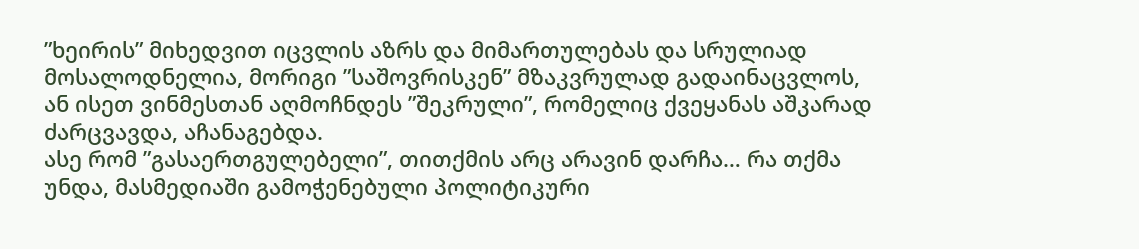”ხეირის” მიხედვით იცვლის აზრს და მიმართულებას და სრულიად მოსალოდნელია, მორიგი ”საშოვრისკენ” მზაკვრულად გადაინაცვლოს, ან ისეთ ვინმესთან აღმოჩნდეს ”შეკრული”, რომელიც ქვეყანას აშკარად ძარცვავდა, აჩანაგებდა.
ასე რომ ”გასაერთგულებელი”, თითქმის არც არავინ დარჩა… რა თქმა უნდა, მასმედიაში გამოჭენებული პოლიტიკური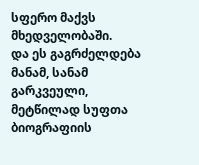სფერო მაქვს მხედველობაში.
და ეს გაგრძელდება მანამ, სანამ გარკვეული, მეტწილად სუფთა ბიოგრაფიის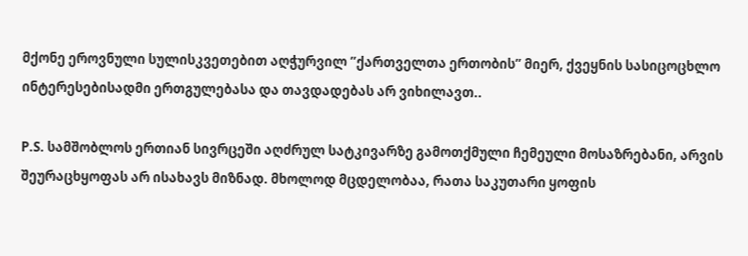მქონე ეროვნული სულისკვეთებით აღჭურვილ ”ქართველთა ერთობის” მიერ, ქვეყნის სასიცოცხლო ინტერესებისადმი ერთგულებასა და თავდადებას არ ვიხილავთ..

P.S. სამშობლოს ერთიან სივრცეში აღძრულ სატკივარზე გამოთქმული ჩემეული მოსაზრებანი, არვის შეურაცხყოფას არ ისახავს მიზნად. მხოლოდ მცდელობაა, რათა საკუთარი ყოფის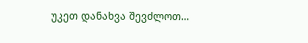უკეთ დანახვა შევძლოთ…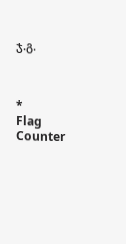ჯ.გ.



*
Flag Counter